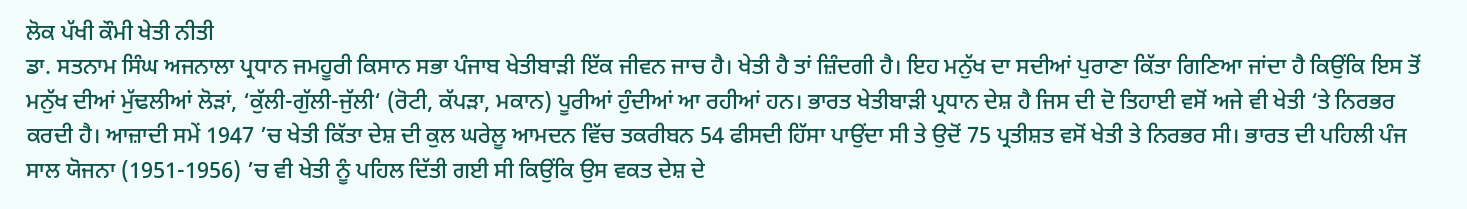ਲੋਕ ਪੱਖੀ ਕੌਮੀ ਖੇਤੀ ਨੀਤੀ
ਡਾ. ਸਤਨਾਮ ਸਿੰਘ ਅਜਨਾਲਾ ਪ੍ਰਧਾਨ ਜਮਹੂਰੀ ਕਿਸਾਨ ਸਭਾ ਪੰਜਾਬ ਖੇਤੀਬਾੜੀ ਇੱਕ ਜੀਵਨ ਜਾਚ ਹੈ। ਖੇਤੀ ਹੈ ਤਾਂ ਜ਼ਿੰਦਗੀ ਹੈ। ਇਹ ਮਨੁੱਖ ਦਾ ਸਦੀਆਂ ਪੁਰਾਣਾ ਕਿੱਤਾ ਗਿਣਿਆ ਜਾਂਦਾ ਹੈ ਕਿਉਂਕਿ ਇਸ ਤੋਂ ਮਨੁੱਖ ਦੀਆਂ ਮੁੱਢਲੀਆਂ ਲੋੜਾਂ, ‘ਕੁੱਲੀ-ਗੁੱਲੀ-ਜੁੱਲੀ‘ (ਰੋਟੀ, ਕੱਪੜਾ, ਮਕਾਨ) ਪੂਰੀਆਂ ਹੁੰਦੀਆਂ ਆ ਰਹੀਆਂ ਹਨ। ਭਾਰਤ ਖੇਤੀਬਾੜੀ ਪ੍ਰਧਾਨ ਦੇਸ਼ ਹੈ ਜਿਸ ਦੀ ਦੋ ਤਿਹਾਈ ਵਸੋਂ ਅਜੇ ਵੀ ਖੇਤੀ ‘ਤੇ ਨਿਰਭਰ ਕਰਦੀ ਹੈ। ਆਜ਼ਾਦੀ ਸਮੇਂ 1947 ’ਚ ਖੇਤੀ ਕਿੱਤਾ ਦੇਸ਼ ਦੀ ਕੁਲ ਘਰੇਲੂ ਆਮਦਨ ਵਿੱਚ ਤਕਰੀਬਨ 54 ਫੀਸਦੀ ਹਿੱਸਾ ਪਾਉਂਦਾ ਸੀ ਤੇ ਉਦੋਂ 75 ਪ੍ਰਤੀਸ਼ਤ ਵਸੋਂ ਖੇਤੀ ਤੇ ਨਿਰਭਰ ਸੀ। ਭਾਰਤ ਦੀ ਪਹਿਲੀ ਪੰਜ ਸਾਲ ਯੋਜਨਾ (1951-1956) ’ਚ ਵੀ ਖੇਤੀ ਨੂੰ ਪਹਿਲ ਦਿੱਤੀ ਗਈ ਸੀ ਕਿਉਂਕਿ ਉਸ ਵਕਤ ਦੇਸ਼ ਦੇ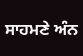ਸਾਹਮਣੇ ਅੰਨ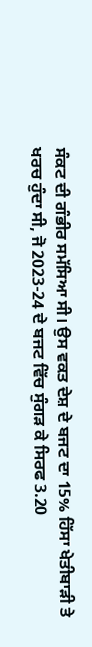ਸੰਕਟ ਦੀ ਗੰਭੀਰ ਸਮੱਸਿਆ ਸੀ। ਉਸ ਵਕਤ ਦੇਸ਼ ਦੇ ਬਜਟ ਦਾ 15% ਹਿੱਸਾ ਖੇਤੀਬਾੜੀ ਤੇ ਖਰਚ ਹੁੰਦਾ ਸੀ, ਜੋ 2023-24 ਦੇ ਬਜਟ ਵਿੱਚ ਸੁੰਗੜ ਕੇ ਸਿਰਫ 3.20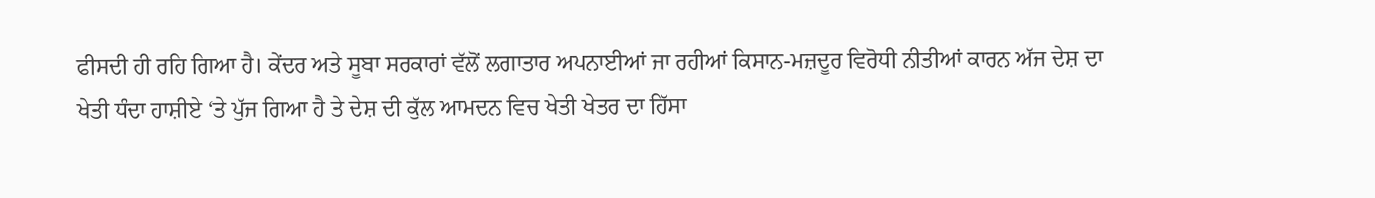ਫੀਸਦੀ ਹੀ ਰਹਿ ਗਿਆ ਹੈ। ਕੇਂਦਰ ਅਤੇ ਸੂਬਾ ਸਰਕਾਰਾਂ ਵੱਲੋਂ ਲਗਾਤਾਰ ਅਪਨਾਈਆਂ ਜਾ ਰਹੀਆਂ ਕਿਸਾਨ-ਮਜ਼ਦੂਰ ਵਿਰੋਧੀ ਨੀਤੀਆਂ ਕਾਰਨ ਅੱਜ ਦੇਸ਼ ਦਾ ਖੇਤੀ ਧੰਦਾ ਹਾਸ਼ੀਏ ‘ਤੇ ਪੁੱਜ ਗਿਆ ਹੈ ਤੇ ਦੇਸ਼ ਦੀ ਕੁੱਲ ਆਮਦਨ ਵਿਚ ਖੇਤੀ ਖੇਤਰ ਦਾ ਹਿੱਸਾ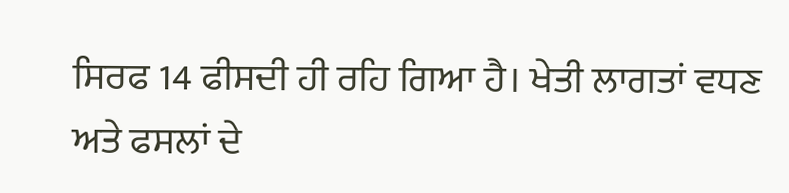ਸਿਰਫ 14 ਫੀਸਦੀ ਹੀ ਰਹਿ ਗਿਆ ਹੈ। ਖੇਤੀ ਲਾਗਤਾਂ ਵਧਣ ਅਤੇ ਫਸਲਾਂ ਦੇ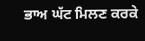ਭਾਅ ਘੱਟ ਮਿਲਣ ਕਰਕੇ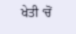ਖੇਤੀ ‘ਚੋਂ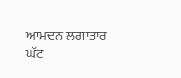ਆਮਦਨ ਲਗਾਤਾਰ ਘੱਟ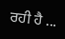ਰਹੀ ਹੈ ...